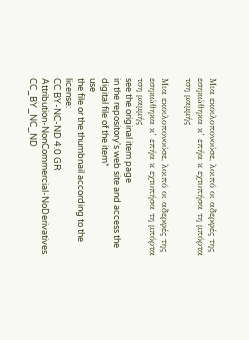Μια εκοιλοπονούσε, λοιπό οι αδερφές της εσηκώθηκα κ’ επήα κ εχτυπήσα τη μπόρτα τση μαμμής

Μια εκοιλοπονούσε, λοιπό οι αδερφές της εσηκώθηκα κ’ επήα κ εχτυπήσα τη μπόρτα τση μαμμής
see the original item page
in the repository's web site and access the digital file of the item*
use
the file or the thumbnail according to the license:
CC BY-NC-ND 4.0 GR
Attribution-NonCommercial-NoDerivatives
CC_BY_NC_ND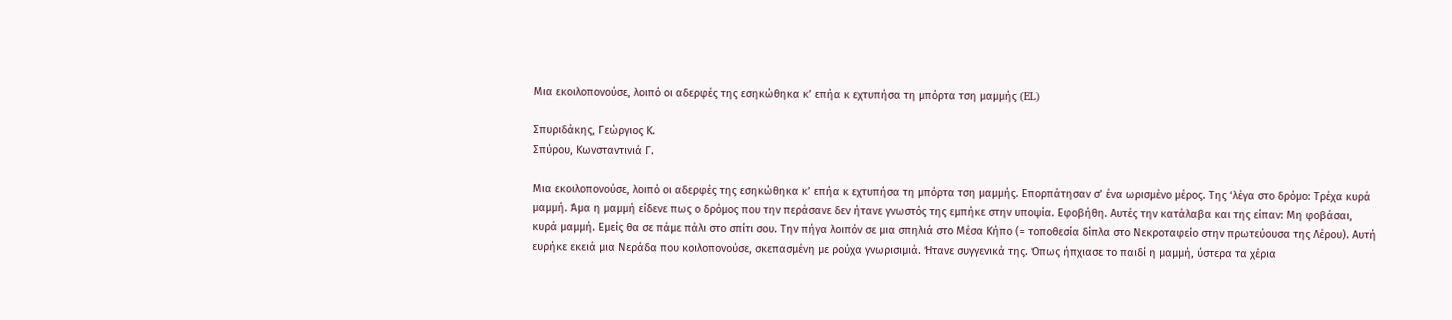Μια εκοιλοπονούσε, λοιπό οι αδερφές της εσηκώθηκα κ’ επήα κ εχτυπήσα τη μπόρτα τση μαμμής (EL)

Σπυριδάκης, Γεώργιος Κ.
Σπύρου, Κωνσταντινιά Γ.

Μια εκοιλοπονούσε, λοιπό οι αδερφές της εσηκώθηκα κ’ επήα κ εχτυπήσα τη μπόρτα τση μαμμής. Επορπάτησαν σ’ ένα ωρισμένο μέρος. Της ‘λέγα στο δρόμο: Τρέχα κυρά μαμμή. Άμα η μαμμή είδενε πως ο δρόμος που την περάσανε δεν ήτανε γνωστός της εμπήκε στην υποψία. Εφοβήθη. Αυτές την κατάλαβα και της είπαν: Μη φοβάσαι, κυρά μαμμή. Εμείς θα σε πάμε πάλι στο σπίτι σου. Την πήγα λοιπόν σε μια σπηλιά στο Μέσα Κήπο (= τοποθεσία δίπλα στο Νεκροταφείο στην πρωτεύουσα της Λέρου). Αυτή ευρήκε εκειά μια Νεράδα που κοιλοπονούσε, σκεπασμένη με ρούχα γνωρισιμιά. Ήτανε συγγενικά της. Όπως ήπχιασε το παιδί η μαμμή, ύστερα τα χέρια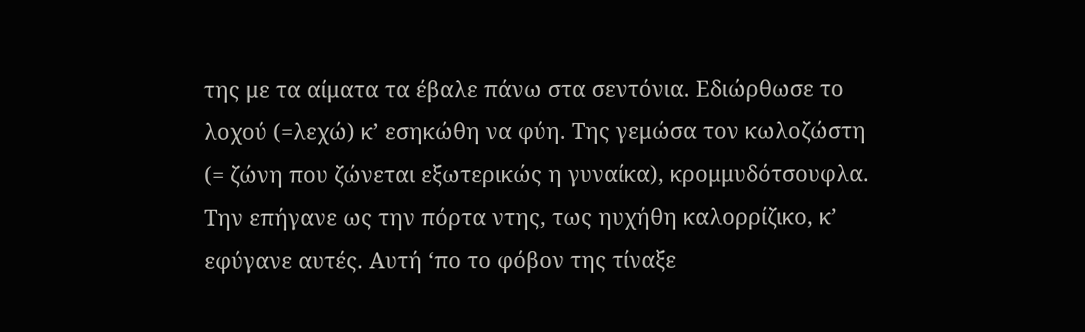της με τα αίματα τα έβαλε πάνω στα σεντόνια. Εδιώρθωσε το λοχού (=λεχώ) κ’ εσηκώθη να φύη. Της γεμώσα τον κωλοζώστη (= ζώνη που ζώνεται εξωτερικώς η γυναίκα), κρομμυδότσουφλα. Την επήγανε ως την πόρτα ντης, τως ηυχήθη καλορρίζικο, κ’ εφύγανε αυτές. Αυτή ‘πο το φόβον της τίναξε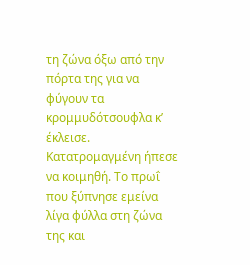τη ζώνα όξω από την πόρτα της για να φύγουν τα κρομμυδότσουφλα κ’ έκλεισε. Κατατρομαγμένη ήπεσε να κοιμηθή. Το πρωΐ που ξύπνησε εμείνα λίγα φύλλα στη ζώνα της και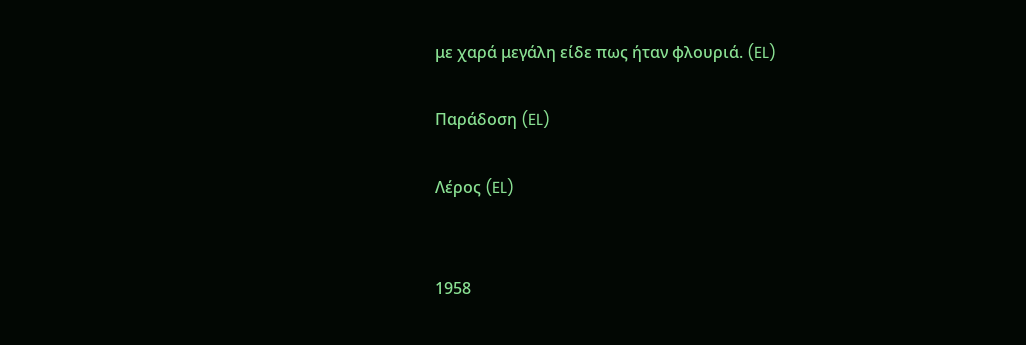με χαρά μεγάλη είδε πως ήταν φλουριά. (EL)

Παράδοση (EL)

Λέρος (EL)


1958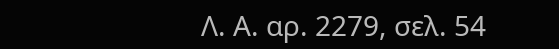Λ. Α. αρ. 2279, σελ. 54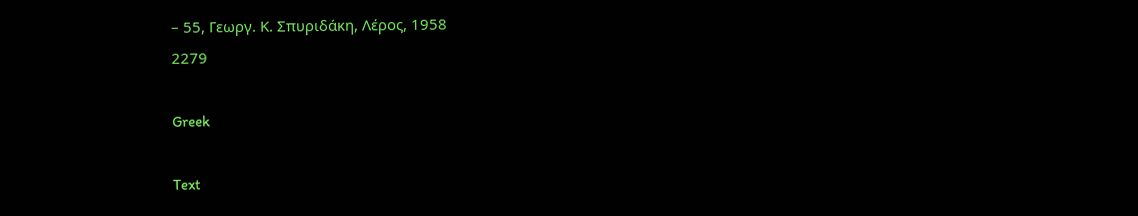– 55, Γεωργ. Κ. Σπυριδάκη, Λέρος, 1958
2279

Greek

Text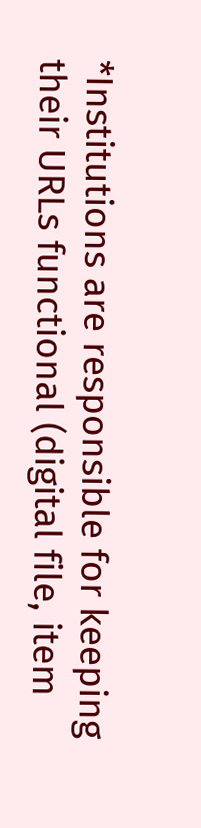*Institutions are responsible for keeping their URLs functional (digital file, item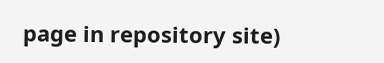page in repository site)